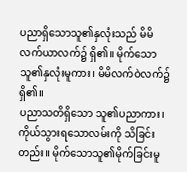ပညာရှိသောသူ၏နှလုံးသည် မိမိလက်ယာလက်၌ ရှိ၏။ မိုက်သောသူ၏နှလုံးမူကား၊ မိမိလက်ဝဲလက်၌ ရှိ၏။
ပညာသတိရှိသော သူ၏ပညာကား၊ ကိုယ်သွားရသောလမ်းကို သိခြင်းတည်း။ မိုက်သောသူ၏မိုက်ခြင်းမူ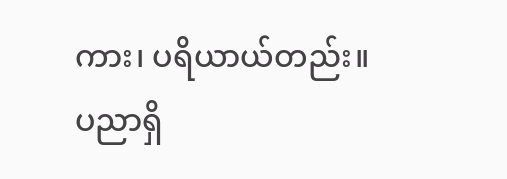ကား၊ ပရိယာယ်တည်း။
ပညာရှိ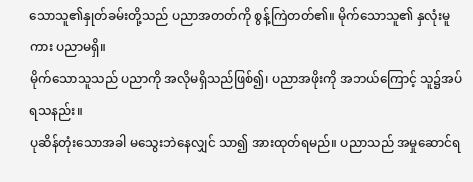သောသူ၏နှုတ်ခမ်းတို့သည် ပညာအတတ်ကို စွန့်ကြဲတတ်၏။ မိုက်သောသူ၏ နှလုံးမူကား ပညာမရှိ။
မိုက်သောသူသည် ပညာကို အလိုမရှိသည်ဖြစ်၍၊ ပညာအဖိုးကို အဘယ်ကြောင့် သူ၌အပ်ရသနည်း။
ပုဆိန်တုံးသောအခါ မသွေးဘဲနေလျှင် သာ၍ အားထုတ်ရမည်။ ပညာသည် အမှုဆောင်ရ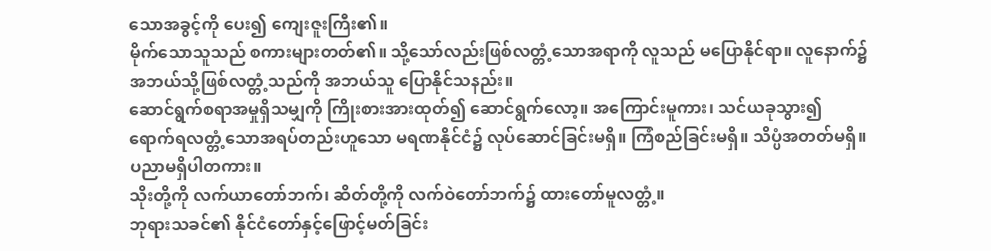သောအခွင့်ကို ပေး၍ ကျေးဇူးကြီး၏။
မိုက်သောသူသည် စကားများတတ်၏။ သို့သော်လည်းဖြစ်လတ္တံ့သောအရာကို လူသည် မပြောနိုင်ရာ။ လူနောက်၌ အဘယ်သို့ဖြစ်လတ္တံ့သည်ကို အဘယ်သူ ပြောနိုင်သနည်း။
ဆောင်ရွက်စရာအမှုရှိသမျှကို ကြိုးစားအားထုတ်၍ ဆောင်ရွက်လော့။ အကြောင်းမူကား၊ သင်ယခုသွား၍ ရောက်ရလတ္တံ့သောအရပ်တည်းဟူသော မရဏနိုင်ငံ၌ လုပ်ဆောင်ခြင်းမရှိ။ ကြံစည်ခြင်းမရှိ။ သိပ္ပံအတတ်မရှိ။ ပညာမရှိပါတကား။
သိုးတို့ကို လက်ယာတော်ဘက်၊ ဆိတ်တို့ကို လက်ဝဲတော်ဘက်၌ ထားတော်မူလတ္တံ့။
ဘုရားသခင်၏ နိုင်ငံတော်နှင့်ဖြောင့်မတ်ခြင်း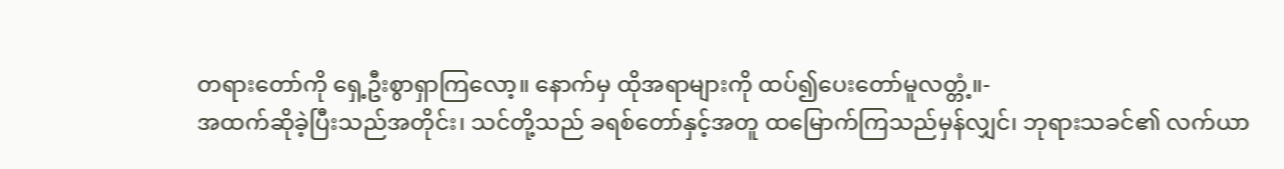တရားတော်ကို ရှေ့ဦးစွာရှာကြလော့။ နောက်မှ ထိုအရာများကို ထပ်၍ပေးတော်မူလတ္တံ့။-
အထက်ဆိုခဲ့ပြီးသည်အတိုင်း၊ သင်တို့သည် ခရစ်တော်နှင့်အတူ ထမြောက်ကြသည်မှန်လျှင်၊ ဘုရားသခင်၏ လက်ယာ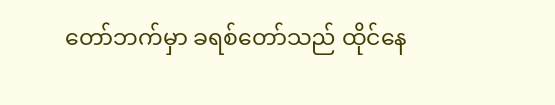တော်ဘက်မှာ ခရစ်တော်သည် ထိုင်နေ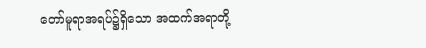တော်မူရာအရပ်၌ရှိသော အထက်အရာတို့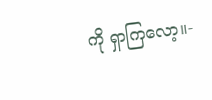ကို ရှာကြလော့။-